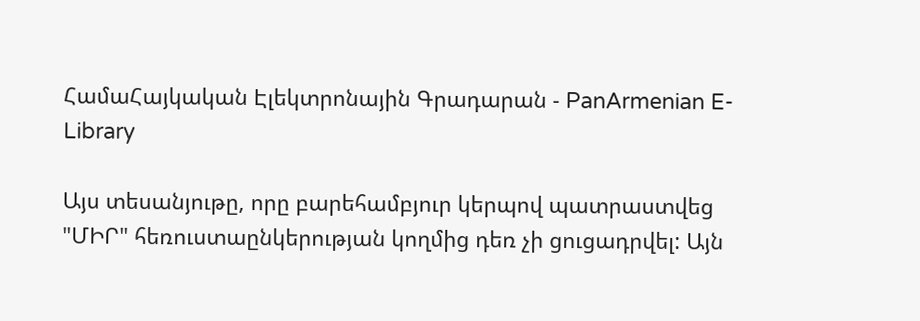ՀամաՀայկական Էլեկտրոնային Գրադարան - PanArmenian E-Library

Այս տեսանյութը, որը բարեհամբյուր կերպով պատրաստվեց "ՄԻՐ" հեռուստաընկերության կողմից դեռ չի ցուցադրվել: Այն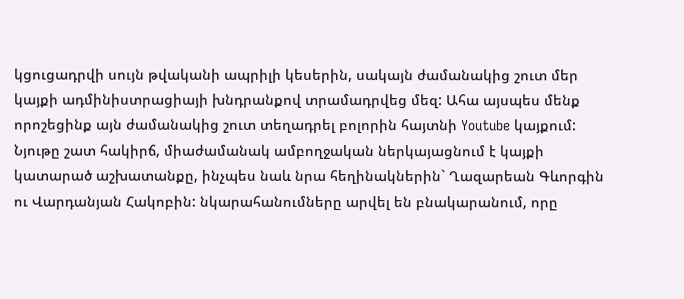կցուցադրվի սույն թվականի ապրիլի կեսերին, սակայն ժամանակից շուտ մեր կայքի ադմինիստրացիայի խնդրանքով տրամադրվեց մեզ: Ահա այսպես մենք որոշեցինք այն ժամանակից շուտ տեղադրել բոլորին հայտնի Youtube կայքում: Նյութը շատ հակիրճ, միաժամանակ ամբողջական ներկայացնում է կայքի կատարած աշխատանքը, ինչպես նաև նրա հեղինակներին` Ղազարեան Գևորգին ու Վարդանյան Հակոբին: նկարահանումները արվել են բնակարանում, որը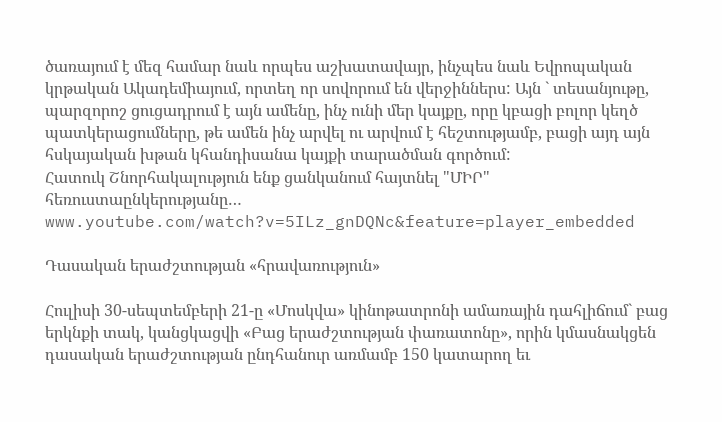ծառայում է մեզ համար նաև որպես աշխատավայր, ինչպես նաև Եվրոպական կրթական Ակադեմիայում, որտեղ որ սովորում են վերջիններս: Այն ` տեսանյութը, պարզորոշ ցուցադրում է այն ամենը, ինչ ունի մեր կայքը, որը կբացի բոլոր կեղծ պատկերացումները, թե ամեն ինչ արվել ու արվում է հեշտությամբ, բացի այդ այն հսկայական խթան կհանդիսանա կայքի տարածման գործում:
Հատուկ Շնորհակալություն ենք ցանկանում հայտնել "ՄԻՐ" հեռուստաընկերությանը…
www.youtube.com/watch?v=5ILz_gnDQNc&feature=player_embedded

Դասական երաժշտության «հրավառություն»

Հուլիսի 30-սեպտեմբերի 21-ը «Մոսկվա» կինոթատրոնի ամառային դահլիճում` բաց երկնքի տակ, կանցկացվի «Բաց երաժշտության փառատոնը», որին կմասնակցեն դասական երաժշտության ընդհանուր առմամբ 150 կատարող եւ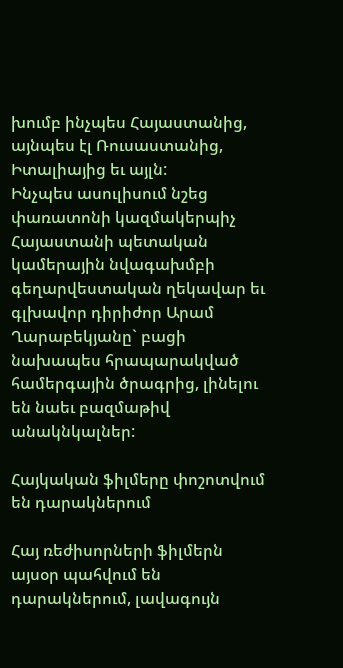խումբ ինչպես Հայաստանից, այնպես էլ Ռուսաստանից, Իտալիայից եւ այլն:
Ինչպես ասուլիսում նշեց փառատոնի կազմակերպիչ Հայաստանի պետական կամերային նվագախմբի գեղարվեստական ղեկավար եւ գլխավոր դիրիժոր Արամ Ղարաբեկյանը` բացի նախապես հրապարակված համերգային ծրագրից, լինելու են նաեւ բազմաթիվ անակնկալներ:

Հայկական ֆիլմերը փոշոտվում են դարակներում

Հայ ռեժիսորների ֆիլմերն այսօր պահվում են դարակներում, լավագույն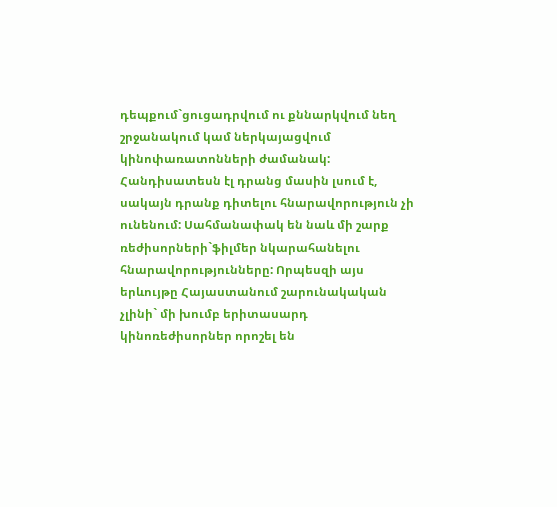դեպքում`ցուցադրվում ու քննարկվում նեղ շրջանակում կամ ներկայացվում կինոփառատոնների ժամանակ: Հանդիսատեսն էլ դրանց մասին լսում է, սակայն դրանք դիտելու հնարավորություն չի ունենում: Սահմանափակ են նաև մի շարք ռեժիսորների`ֆիլմեր նկարահանելու հնարավորությունները: Որպեսզի այս երևույթը Հայաստանում շարունակական չլինի` մի խումբ երիտասարդ կինոռեժիսորներ որոշել են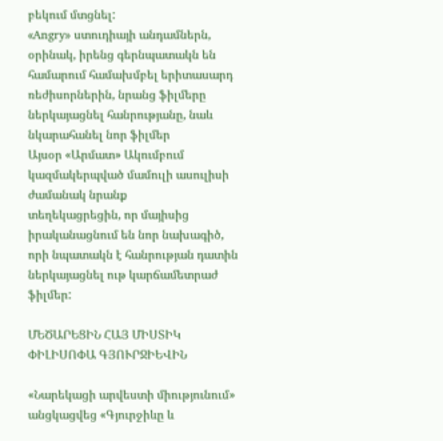բեկում մտցնել:
«Angry» ստուդիայի անդամներն, օրինակ, իրենց գերնպատակն են համարում համախմբել երիտասարդ ռեժիսորներին, նրանց ֆիլմերը ներկայացնել հանրությանը, նաև նկարահանել նոր ֆիլմեր
Այսօր «Արմատ» Ակումբում կազմակերպված մամուլի ասուլիսի ժամանակ նրանք
տեղեկացրեցին, որ մայիսից իրականացնում են նոր նախագիծ, որի նպատակն է հանրության դատին ներկայացնել ութ կարճամետրաժ ֆիլմեր:

ՄԵԾԱՐԵՑԻՆ ՀԱՅ ՄԻՍՏԻԿ ՓԻԼԻՍՈՓԱ ԳՅՈՒՐՋԻԵՎԻՆ

«Նարեկացի արվեստի միությունում» անցկացվեց «Գյուրջիևը և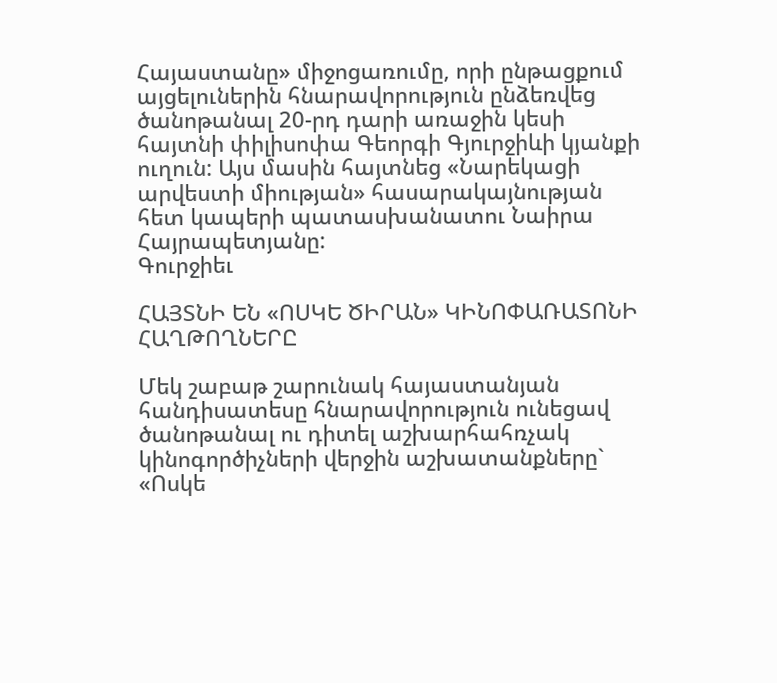Հայաստանը» միջոցառումը, որի ընթացքում այցելուներին հնարավորություն ընձեռվեց ծանոթանալ 20-րդ դարի առաջին կեսի հայտնի փիլիսոփա Գեորգի Գյուրջիևի կյանքի ուղուն: Այս մասին հայտնեց «Նարեկացի արվեստի միության» հասարակայնության հետ կապերի պատասխանատու Նաիրա Հայրապետյանը:
Գուրջիեւ

ՀԱՅՏՆԻ ԵՆ «ՈՍԿԵ ԾԻՐԱՆ» ԿԻՆՈՓԱՌԱՏՈՆԻ ՀԱՂԹՈՂՆԵՐԸ

Մեկ շաբաթ շարունակ հայաստանյան հանդիսատեսը հնարավորություն ունեցավ ծանոթանալ ու դիտել աշխարհահռչակ կինոգործիչների վերջին աշխատանքները` «Ոսկե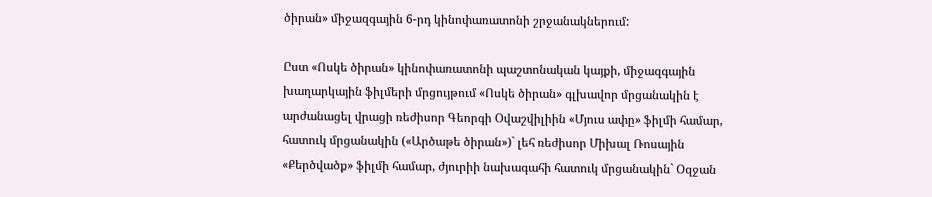ծիրան» միջազգային 6-րդ կինոփառատոնի շրջանակներում:

Ըստ «Ոսկե ծիրան» կինոփառատոնի պաշտոնական կայքի, միջազգային խաղարկային ֆիլմերի մրցույթում «Ոսկե ծիրան» գլխավոր մրցանակին է արժանացել վրացի ռեժիսոր Գեորգի Օվաշվիլիին «Մյուս ափը» ֆիլմի համար, հատուկ մրցանակին («Արծաթե ծիրան»)` լեհ ռեժիսոր Միխալ Ռոսային «Քերծվածք» ֆիլմի համար, ժյուրիի նախագահի հատուկ մրցանակին` Օզջան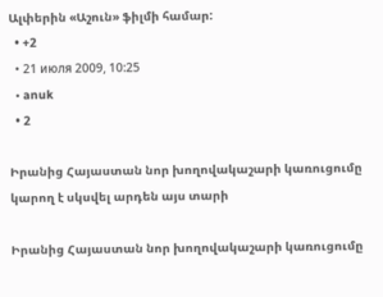Ալփերին «Աշուն» ֆիլմի համար:
  • +2
  • 21 июля 2009, 10:25
  • anuk
  • 2

Իրանից Հայաստան նոր խողովակաշարի կառուցումը կարող է սկսվել արդեն այս տարի

Իրանից Հայաստան նոր խողովակաշարի կառուցումը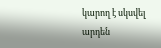կարող է սկսվել արդեն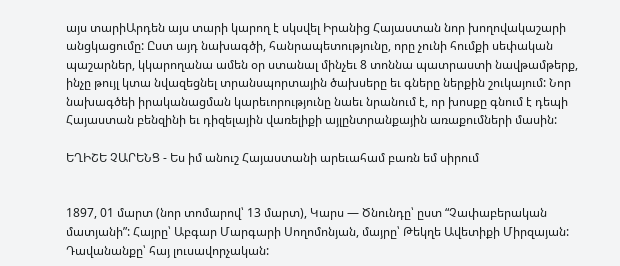այս տարիԱրդեն այս տարի կարող է սկսվել Իրանից Հայաստան նոր խողովակաշարի անցկացումը: Ըստ այդ նախագծի, հանրապետությունը, որը չունի հումքի սեփական պաշարներ, կկարողանա ամեն օր ստանալ մինչեւ 8 տոննա պատրաստի նավթամթերք, ինչը թույլ կտա նվազեցնել տրանսպորտային ծախսերը եւ գները ներքին շուկայում: Նոր նախագծեի իրականացման կարեւորությունը նաեւ նրանում է, որ խոսքը գնում է դեպի Հայաստան բենզինի եւ դիզելային վառելիքի այլընտրանքային առաքումների մասին:

ԵՂԻՇԵ ՉԱՐԵՆՑ - Ես իմ անուշ Հայաստանի արեւահամ բառն եմ սիրում


1897, 01 մարտ (նոր տոմարով՝ 13 մարտ), Կարս — Ծնունդը՝ ըստ “Չափաբերական մատյանի”: Հայրը՝ Աբգար Մարգարի Սողոմոնյան, մայրը՝ Թեկղե Ավետիքի Միրզայան: Դավանանքը՝ հայ լուսավորչական: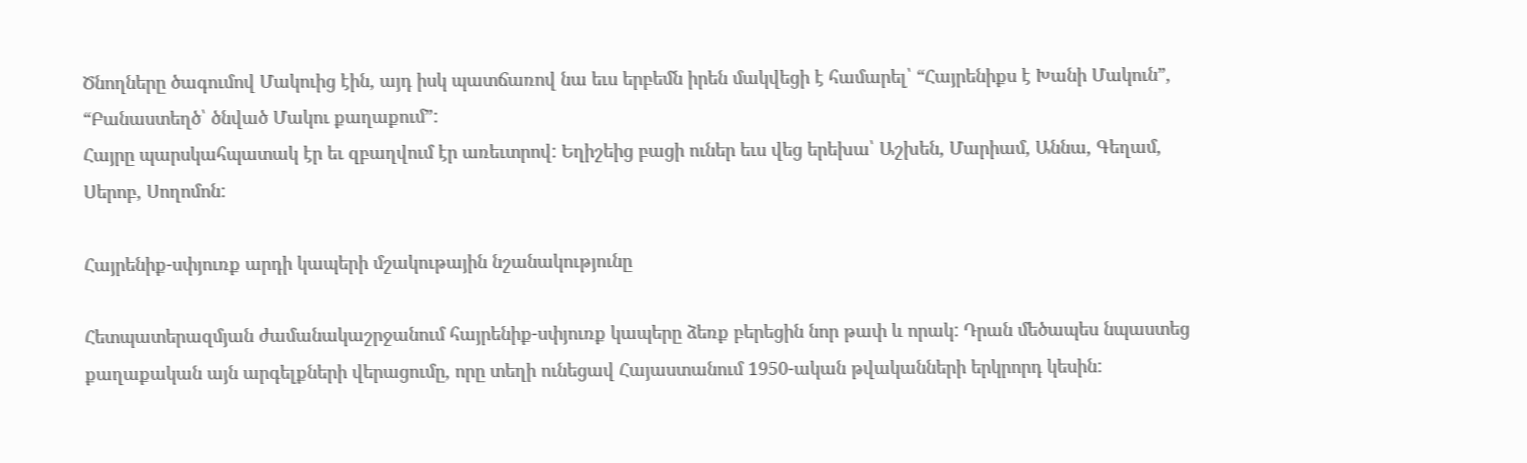Ծնողները ծագումով Մակուից էին, այդ իսկ պատճառով նա եւս երբեմն իրեն մակվեցի է համարել՝ “Հայրենիքս է Խանի Մակուն”, “Բանաստեղծ՝ ծնված Մակու քաղաքում”:
Հայրը պարսկահպատակ էր եւ զբաղվում էր առեւտրով: Եղիշեից բացի ուներ եւս վեց երեխա՝ Աշխեն, Մարիամ, Աննա, Գեղամ, Սերոբ, Սողոմոն:

Հայրենիք-սփյուռք արդի կապերի մշակութային նշանակությունը

Հետպատերազմյան ժամանակաշրջանում հայրենիք-սփյուռք կապերը ձեռք բերեցին նոր թափ և որակ: Դրան մեծապես նպաստեց քաղաքական այն արգելքների վերացումը, որը տեղի ունեցավ Հայաստանում 1950-ական թվականների երկրորդ կեսին: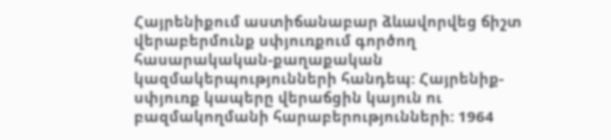Հայրենիքում աստիճանաբար ձևավորվեց ճիշտ վերաբերմունք սփյուռքում գործող հասարակական-քաղաքական կազմակերպությունների հանդեպ: Հայրենիք-սփյուռք կապերը վերաճցին կայուն ու բազմակողմանի հարաբերությունների: 1964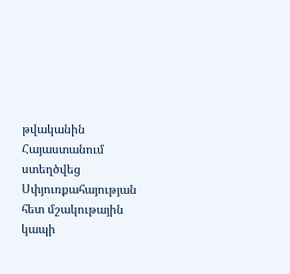թվականին Հայաստանում ստեղծվեց Սփյուռքահայության հետ մշակութային կապի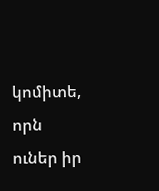կոմիտե, որն ուներ իր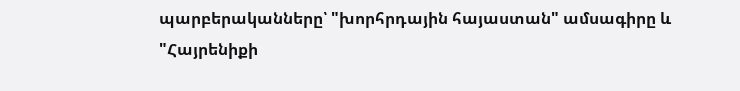պարբերականները՝ "խորհրդային հայաստան" ամսագիրը և "Հայրենիքի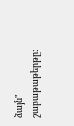ձայն" շաբաթաթերթը: